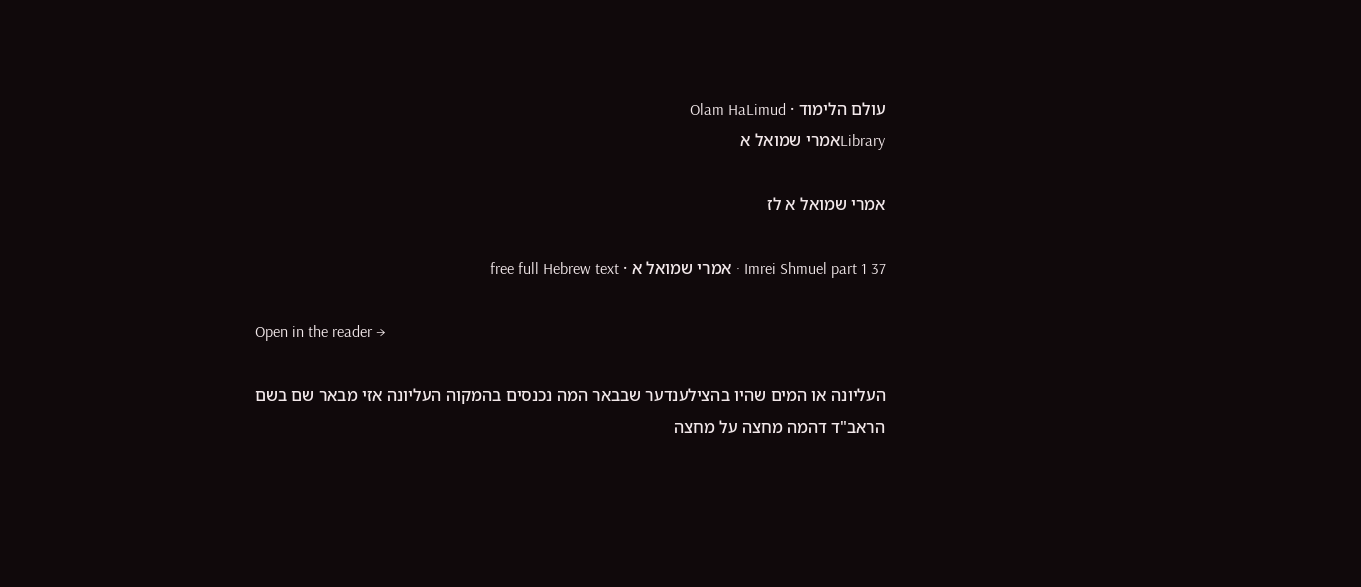עולם הלימוד · Olam HaLimud
Libraryאמרי שמואל א

אמרי שמואל א לז

Imrei Shmuel part 1 37 · אמרי שמואל א · free full Hebrew text

Open in the reader →

העליונה או המים שהיו בהצילענדער שבבאר המה נכנסים בהמקוה העליונה אזי מבאר שם בשם הראב"ד דהמה מחצה על מחצה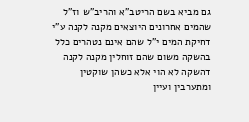גם מביא בשם הריטב"א והריב"ש וז"ל שהמים אחרונים היוצאים מקנה לקנה ע"י דחיקת המים י"ל שהם אינם נטהרים כלל בהשקה משום שהם זוחלין מקנה לקנה דהשקה לא הוי אלא כשהן שוקטין ומתערבין ועיין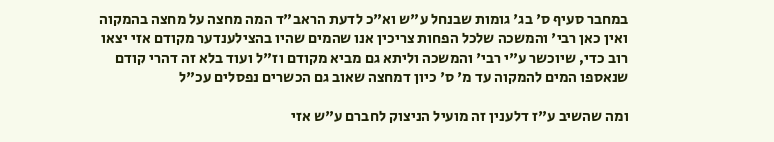במחבר סעיף ס' בג' גומות שבנחל ע"ש וא"כ לדעת הראב"ד המה מחצה על מחצה בהמקוה ואין כאן רבי' והמשכה שלכל הפחות צריכין אנו שהמים שהיו בהצילענדער מקודם אזי יצאו רוב כדי, שיוכשר ע"י רבי' והמשכה וליתא גם מביא מקודם וז"ל ועוד בלא זה דהרי קודם שנאספו המים להמקוה עד מ' ס' כיון דמחצה שאוב גם הכשרים נפסלים עכ"ל

ומה שהשיב ע"ז דלענין זה מועיל הניצוק לחברם ע"ש אזי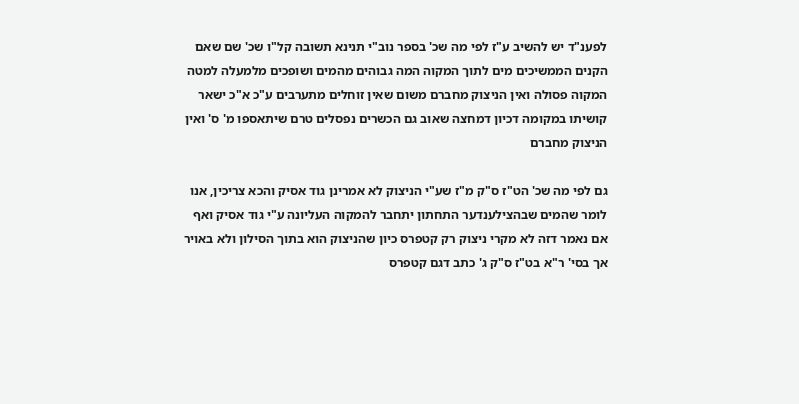לפענ"ד יש להשיב ע"ז לפי מה שכ' בספר נוב"י תנינא תשובה קל"ו שכ' שם שאם הקנים הממשיכים מים לתוך המקוה המה גבוהים מהמים ושופכים מלמעלה למטה המקוה פסולה ואין הניצוק מחברם משום שאין זוחלים מתערבים ע"כ א"כ ישאר קושיתו במקומה דכיון דמחצה שאוב גם הכשרים נפסלים טרם שיתאספו מ' ס' ואין הניצוק מחברם

גם לפי מה שכ' הט"ז ס"ק מ"ז שע"י הניצוק לא אמרינן גוד אסיק והכא צריכין, אנו לומר שהמים שבהצילענדער התחתון יתחבר להמקוה העליונה ע"י גוד אסיק ואף אם נאמר דזה לא מקרי ניצוק רק קטפרס כיון שהניצוק הוא בתוך הסילון ולא באויר אך בסי' ר"א בט"ז ס"ק ג' כתב דגם קטפרס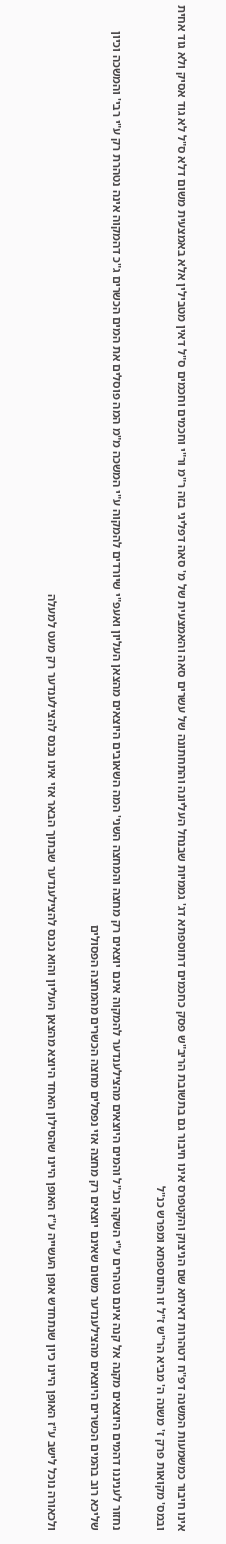אינו חיבור כמשמעות המשנה דפ"ח דטהרות דאיתא שם הניצוק והקטפרס אינו חיבור גם בתשובת הריב"ש פסק כחכמים דתוספתא דג' גממיות שבנחל העליונה והתחתונה של עשרים סאה והאמצעית של מ' סאה דפליגי בזה ר"מ ור"י וחכמים וחכמים ס"ל דאין מטבילין אלא באמצעית משום דלא ס"ל לא גוד אסיק ולא גוד אחית ובמס' מקואות פרק ז' משנה ה' מביא הר"ש ז"ל זו התוספתא ומפרש כנ"ל

נחזור לעניננו דהמים היוצאים מקנה אל קנה אינם נטהרים ע"י השקה וכנ"ל והמים היוצאים מהצילענדער להמקוה אינם יוצאים רק מחצה והמחצה השני' המה השאובים היוצאים מהצאן העליון ואעפ"י שיורדים להמקוה ע"י המשכה מ"מ המה פוסלים את המים הכשרים ג"כ דהמקוה אינה נטהרת רק ע"י רבי' והמשכה וכיון שליכא רוב בהמים הכשרים היוצאים מהצילענדער משום שאינם יוצאים רק מחצה אזי נפסלים מחצה הכשרים מהמחצה הפסולים

ולכאורה נוכל לישב ע"ז האופן היינו כיון שנתחדש אופן העשייה ע"ז האופן היינו שהסילון האחד היוצא מהצאן העליון והוא נכנס להצילענדער שבתוך הבאר אזי אינו נכנס להצילענדער רק מעט למעלה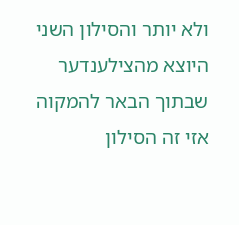ולא יותר והסילון השני היוצא מהצילענדער שבתוך הבאר להמקוה אזי זה הסילון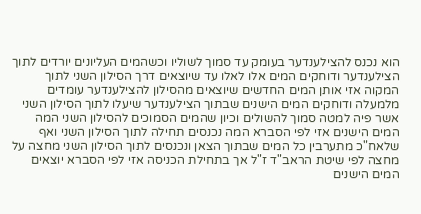הוא נכנס להצילענדער בעומק עד סמוך לשוליו וכשהמים העליונים יורדים לתוך הצילענדער ודוחקים המים אלו לאלו עד שיוצאים דרך הסילון השני לתוך המקוה אזי אותן המים החדשים שיוצאים מהסילון להצילענדער עומדים מלמעלה ודוחקים המים הישנים שבתוך הצילענדער שיעלו לתוך הסילון השני אשר פיה למטה סמוך להשולים וכיון שהמים הסמוכים להסילון השני המה המים הישנים אזי לפי הסברא המה נכנסים תחילה לתוך הסילון השני ואף שלאח"כ מתערבין כל המים שבתוך הצאן ונכנסים לתוך הסילון השני מחצה על מחצה לפי שיטת הראב"ד ז"ל אך בתחילת הכניסה אזי לפי הסברא יוצאים המים הישנים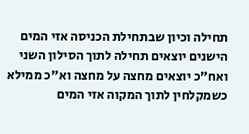תחילה וכיון שבתחילת הכניסה אזי המים הישנים יוצאים תחילה לתוך הסילון השני ואח"כ יוצאים מחצה על מחצה וא"כ ממילא כשמקלחין לתוך המקוה אזי המים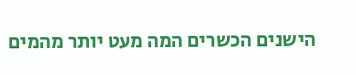הישנים הכשרים המה מעט יותר מהמים